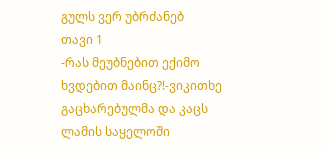გულს ვერ უბრძანებ
თავი 1
-რას მეუბნებით ექიმო ხვდებით მაინც?!-ვიკითხე გაცხარებულმა და კაცს ლამის საყელოში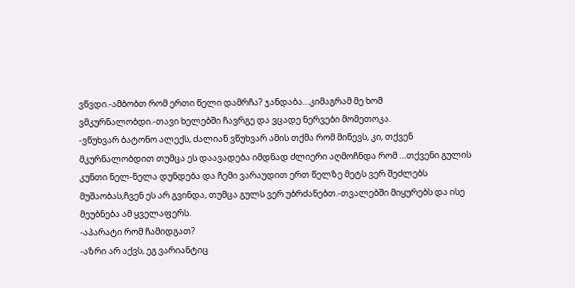ვწვდი.-ამბობთ რომ ერთი წელი დამრჩა? ჯანდაბა…კიმაგრამ მე ხომ ვმკურნალობდი.-თავი ხელებში ჩავრგე და ვცადე ნერვები მომეთოკა.
-ვწუხვარ ბატონო ალექს, ძალიან ვწუხვარ ამის თქმა რომ მიწევს, კი, თქვენ მკურნალობდით თუმცა ეს დაავადება იმდნად ძლიერი აღმოჩნდა რომ …თქვენი გულის კუნთი ნელ-ნელა დუნდება და ჩემი ვარაუდით ერთ წელზე მეტს ვერ შეძლებს მუშაობას,ჩვენ ეს არ გვინდა, თუმცა გულს ვერ უბრძანებთ.-თვალებში მიყურებს და ისე მეუბნება ამ ყველაფერს.
-აპარატი რომ ჩამიდგათ?
-აზრი არ აქვს, ეგ ვარიანტიც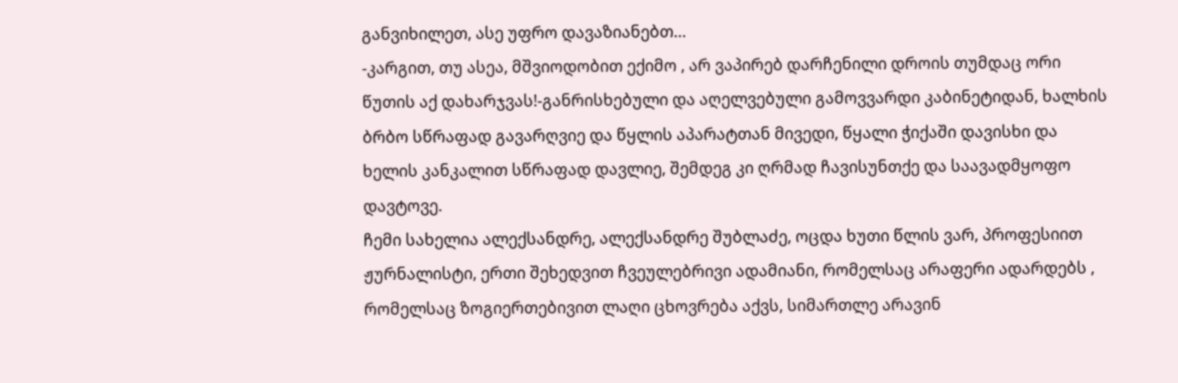განვიხილეთ, ასე უფრო დავაზიანებთ…
-კარგით, თუ ასეა, მშვიოდობით ექიმო , არ ვაპირებ დარჩენილი დროის თუმდაც ორი წუთის აქ დახარჯვას!-განრისხებული და აღელვებული გამოვვარდი კაბინეტიდან, ხალხის ბრბო სწრაფად გავარღვიე და წყლის აპარატთან მივედი, წყალი ჭიქაში დავისხი და ხელის კანკალით სწრაფად დავლიე, შემდეგ კი ღრმად ჩავისუნთქე და საავადმყოფო დავტოვე.
ჩემი სახელია ალექსანდრე, ალექსანდრე შუბლაძე, ოცდა ხუთი წლის ვარ, პროფესიით ჟურნალისტი, ერთი შეხედვით ჩვეულებრივი ადამიანი, რომელსაც არაფერი ადარდებს , რომელსაც ზოგიერთებივით ლაღი ცხოვრება აქვს, სიმართლე არავინ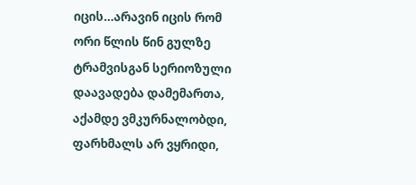იცის…არავინ იცის რომ ორი წლის წინ გულზე ტრამვისგან სერიოზული დაავადება დამემართა, აქამდე ვმკურნალობდი, ფარხმალს არ ვყრიდი,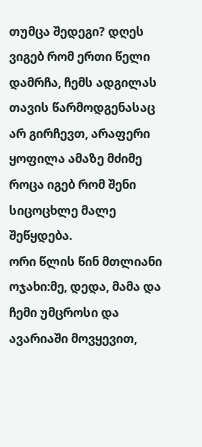თუმცა შედეგი? დღეს ვიგებ რომ ერთი წელი დამრჩა, ჩემს ადგილას თავის წარმოდგენასაც არ გირჩევთ, არაფერი ყოფილა ამაზე მძიმე როცა იგებ რომ შენი სიცოცხლე მალე შეწყდება.
ორი წლის წინ მთლიანი ოჯახი:მე, დედა, მამა და ჩემი უმცროსი და ავარიაში მოვყევით,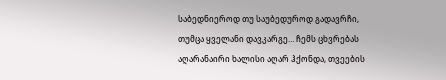საბედნიეროდ თუ საუბედუროდ გადავრჩი, თუმცა ყველანი დავკარგე… ჩემს ცხვრებას აღარანაირი ხალისი აღარ ჰქონდა, თვეების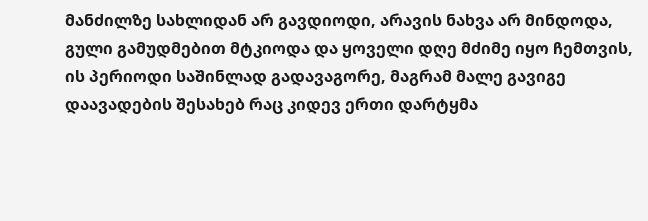მანძილზე სახლიდან არ გავდიოდი, არავის ნახვა არ მინდოდა, გული გამუდმებით მტკიოდა და ყოველი დღე მძიმე იყო ჩემთვის, ის პერიოდი საშინლად გადავაგორე, მაგრამ მალე გავიგე დაავადების შესახებ რაც კიდევ ერთი დარტყმა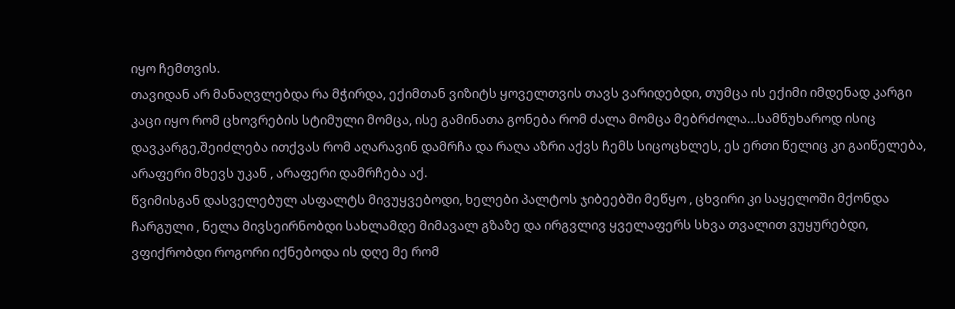იყო ჩემთვის.
თავიდან არ მანაღვლებდა რა მჭირდა, ექიმთან ვიზიტს ყოველთვის თავს ვარიდებდი, თუმცა ის ექიმი იმდენად კარგი კაცი იყო რომ ცხოვრების სტიმული მომცა, ისე გამინათა გონება რომ ძალა მომცა მებრძოლა…სამწუხაროდ ისიც დავკარგე,შეიძლება ითქვას რომ აღარავინ დამრჩა და რაღა აზრი აქვს ჩემს სიცოცხლეს, ეს ერთი წელიც კი გაიწელება, არაფერი მხევს უკან , არაფერი დამრჩება აქ.
წვიმისგან დასველებულ ასფალტს მივუყვებოდი, ხელები პალტოს ჯიბეებში მეწყო , ცხვირი კი საყელოში მქონდა ჩარგული , ნელა მივსეირნობდი სახლამდე მიმავალ გზაზე და ირგვლივ ყველაფერს სხვა თვალით ვუყურებდი, ვფიქრობდი როგორი იქნებოდა ის დღე მე რომ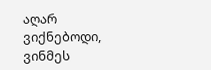აღარ ვიქნებოდი, ვინმეს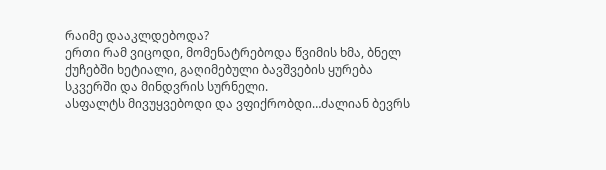რაიმე დააკლდებოდა?
ერთი რამ ვიცოდი, მომენატრებოდა წვიმის ხმა, ბნელ ქუჩებში ხეტიალი, გაღიმებული ბავშვების ყურება სკვერში და მინდვრის სურნელი.
ასფალტს მივუყვებოდი და ვფიქრობდი…ძალიან ბევრს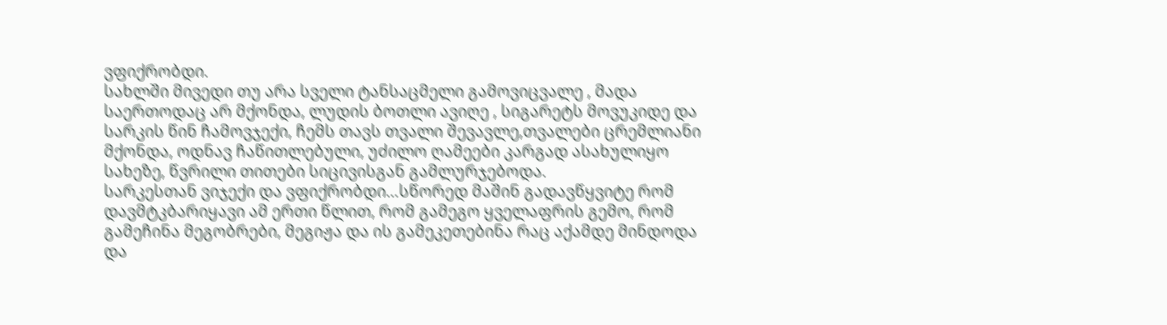ვფიქრობდი.
სახლში მივედი თუ არა სველი ტანსაცმელი გამოვიცვალე , მადა საერთოდაც არ მქონდა, ლუდის ბოთლი ავიღე , სიგარეტს მოვუკიდე და სარკის წინ ჩამოვჯექი, ჩემს თავს თვალი შევავლე,თვალები ცრემლიანი მქონდა, ოდნავ ჩაწითლებული, უძილო ღამეები კარგად ასახულიყო სახეზე, წვრილი თითები სიცივისგან გამლურჯებოდა.
სარკესთან ვიჯექი და ვფიქრობდი…სწორედ მაშინ გადავწყვიტე რომ დავმტკბარიყავი ამ ერთი წლით, რომ გამეგო ყველაფრის გემო, რომ გამეჩინა მეგობრები, მეგიჟა და ის გამეკეთებინა რაც აქამდე მინდოდა და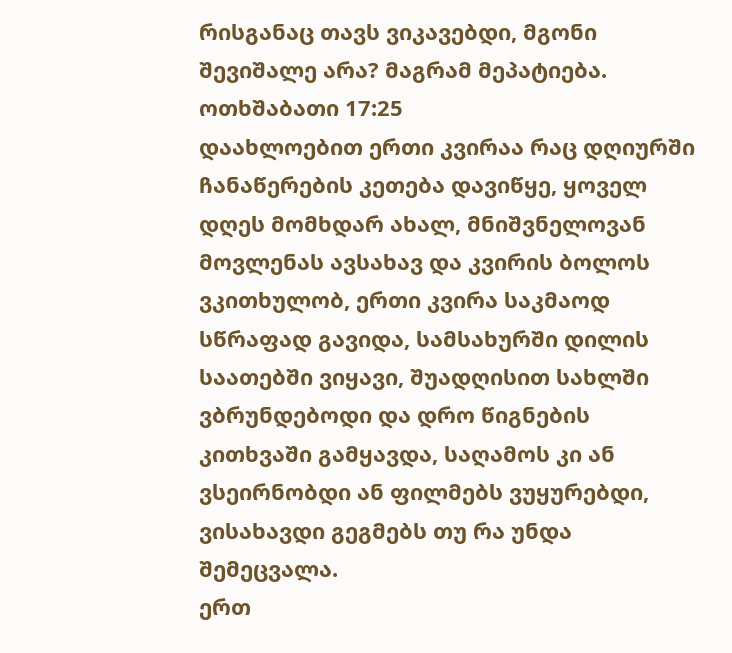რისგანაც თავს ვიკავებდი, მგონი შევიშალე არა? მაგრამ მეპატიება.
ოთხშაბათი 17:25
დაახლოებით ერთი კვირაა რაც დღიურში ჩანაწერების კეთება დავიწყე, ყოველ დღეს მომხდარ ახალ, მნიშვნელოვან მოვლენას ავსახავ და კვირის ბოლოს ვკითხულობ, ერთი კვირა საკმაოდ სწრაფად გავიდა, სამსახურში დილის საათებში ვიყავი, შუადღისით სახლში ვბრუნდებოდი და დრო წიგნების კითხვაში გამყავდა, საღამოს კი ან ვსეირნობდი ან ფილმებს ვუყურებდი, ვისახავდი გეგმებს თუ რა უნდა შემეცვალა.
ერთ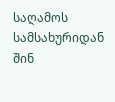საღამოს სამსახურიდან შინ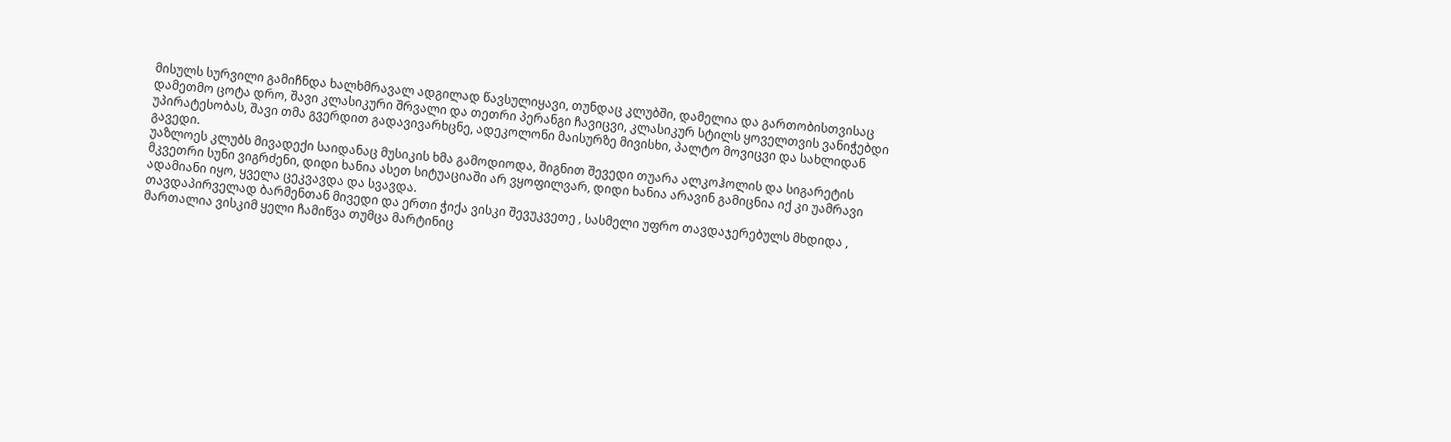მისულს სურვილი გამიჩნდა ხალხმრავალ ადგილად წავსულიყავი, თუნდაც კლუბში, დამელია და გართობისთვისაც დამეთმო ცოტა დრო, შავი კლასიკური შრვალი და თეთრი პერანგი ჩავიცვი, კლასიკურ სტილს ყოველთვის ვანიჭებდი უპირატესობას, შავი თმა გვერდით გადავივარხცნე, ადეკოლონი მაისურზე მივისხი, პალტო მოვიცვი და სახლიდან გავედი.
უაზლოეს კლუბს მივადექი საიდანაც მუსიკის ხმა გამოდიოდა, შიგნით შევედი თუარა ალკოჰოლის და სიგარეტის მკვეთრი სუნი ვიგრძენი, დიდი ხანია ასეთ სიტუაციაში არ ვყოფილვარ, დიდი ხანია არავინ გამიცნია იქ კი უამრავი ადამიანი იყო, ყველა ცეკვავდა და სვავდა.
თავდაპირველად ბარმენთან მივედი და ერთი ჭიქა ვისკი შევუკვეთე , სასმელი უფრო თავდაჯერებულს მხდიდა , მართალია ვისკიმ ყელი ჩამიწვა თუმცა მარტინიც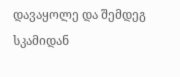დავაყოლე და შემდეგ სკამიდან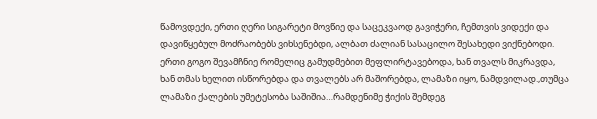წამოვდექი, ერთი ღერი სიგარეტი მოვწიე და საცეკვაოდ გავიჭერი, ჩემთვის ვიდექი და დავიწყებულ მოძრაობებს ვიხსენებდი, ალბათ ძალიან სასაცილო შესახედი ვიქნებოდი.
ერთი გოგო შევამჩნიე რომელიც გამუდმებით მეფლირტავებოდა, ხან თვალს მიკრავდა, ხან თმას ხელით ისწორებდა და თვალებს არ მაშორებდა, ლამაზი იყო, ნამდვილად.,თუმცა ლამაზი ქალების უმეტესობა საშიშია…რამდენიმე ჭიქის შემდეგ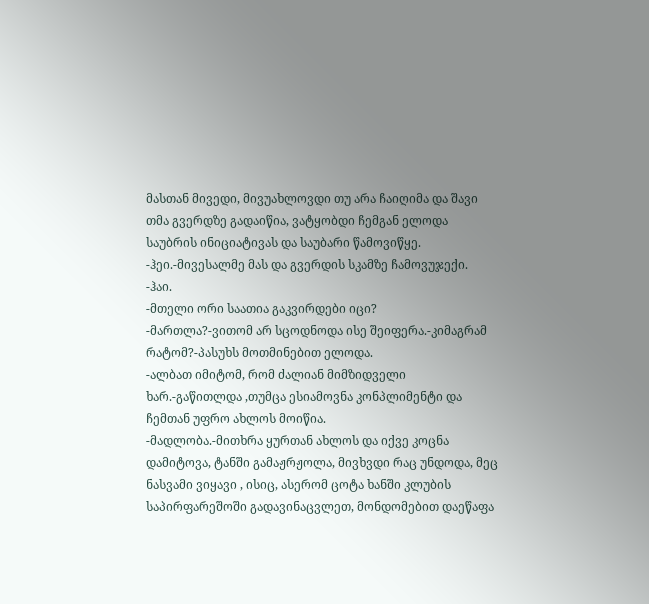მასთან მივედი, მივუახლოვდი თუ არა ჩაიღიმა და შავი თმა გვერდზე გადაიწია, ვატყობდი ჩემგან ელოდა საუბრის ინიციატივას და საუბარი წამოვიწყე.
-ჰეი.-მივესალმე მას და გვერდის სკამზე ჩამოვუჯექი.
-ჰაი.
-მთელი ორი საათია გაკვირდები იცი?
-მართლა?-ვითომ არ სცოდნოდა ისე შეიფერა.-კიმაგრამ რატომ?-პასუხს მოთმინებით ელოდა.
-ალბათ იმიტომ, რომ ძალიან მიმზიდველი ხარ.-გაწითლდა ,თუმცა ესიამოვნა კონპლიმენტი და ჩემთან უფრო ახლოს მოიწია.
-მადლობა.-მითხრა ყურთან ახლოს და იქვე კოცნა დამიტოვა, ტანში გამაჟრჟოლა, მივხვდი რაც უნდოდა, მეც ნასვამი ვიყავი , ისიც, ასერომ ცოტა ხანში კლუბის საპირფარეშოში გადავინაცვლეთ, მონდომებით დაეწაფა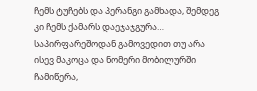ჩემს ტუჩებს და პერანგი გამხადა, შემდეგ კი ჩემს ქამარს დაეჯაჯგურა…
საპირფარეშოდან გამოვედით თუ არა ისევ მაკოცა და ნომერი მობილურში ჩამიწერა,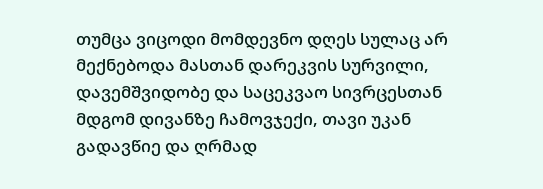თუმცა ვიცოდი მომდევნო დღეს სულაც არ მექნებოდა მასთან დარეკვის სურვილი, დავემშვიდობე და საცეკვაო სივრცესთან მდგომ დივანზე ჩამოვჯექი, თავი უკან გადავწიე და ღრმად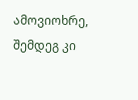ამოვიოხრე, შემდეგ კი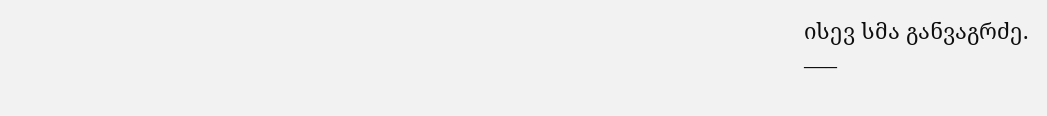ისევ სმა განვაგრძე.
—–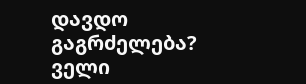დავდო გაგრძელება? ველი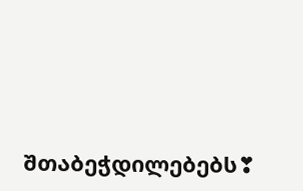შთაბეჭდილებებს❣